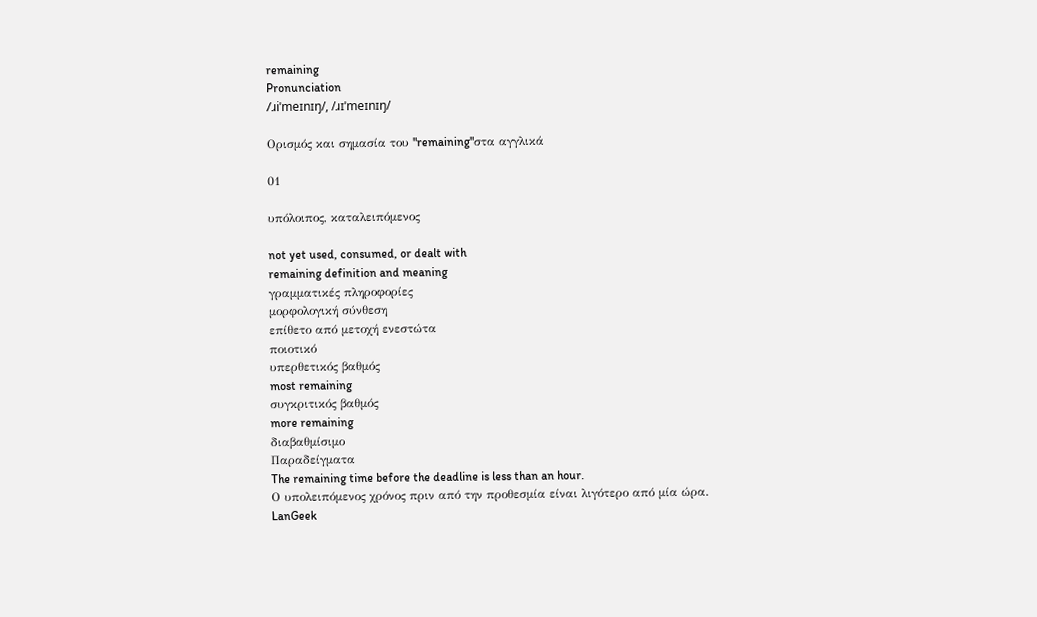remaining
Pronunciation
/ɹiˈmeɪnɪŋ/, /ɹɪˈmeɪnɪŋ/

Ορισμός και σημασία του "remaining"στα αγγλικά

01

υπόλοιπος, καταλειπόμενος

not yet used, consumed, or dealt with
remaining definition and meaning
γραμματικές πληροφορίες
μορφολογική σύνθεση
επίθετο από μετοχή ενεστώτα
ποιοτικό
υπερθετικός βαθμός
most remaining
συγκριτικός βαθμός
more remaining
διαβαθμίσιμο
Παραδείγματα
The remaining time before the deadline is less than an hour.
Ο υπολειπόμενος χρόνος πριν από την προθεσμία είναι λιγότερο από μία ώρα.
LanGeek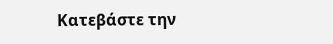Κατεβάστε την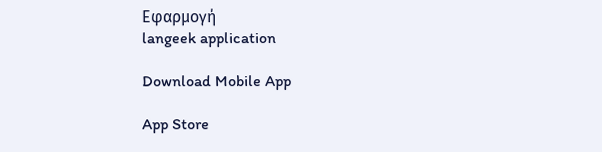Εφαρμογή
langeek application

Download Mobile App

App Store